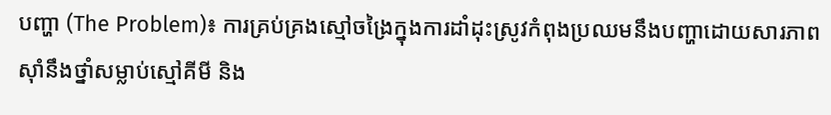បញ្ហា (The Problem)៖ ការគ្រប់គ្រងស្មៅចង្រៃក្នុងការដាំដុះស្រូវកំពុងប្រឈមនឹងបញ្ហាដោយសារភាពស៊ាំនឹងថ្នាំសម្លាប់ស្មៅគីមី និង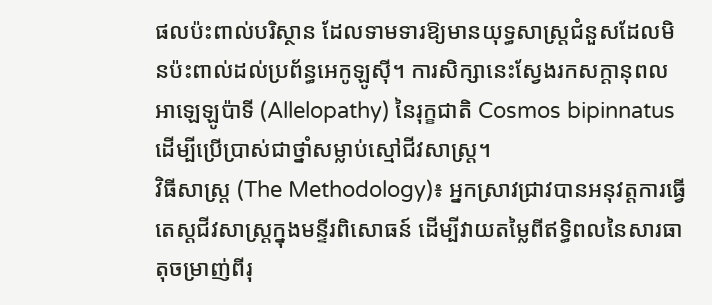ផលប៉ះពាល់បរិស្ថាន ដែលទាមទារឱ្យមានយុទ្ធសាស្ត្រជំនួសដែលមិនប៉ះពាល់ដល់ប្រព័ន្ធអេកូឡូស៊ី។ ការសិក្សានេះស្វែងរកសក្តានុពលអាឡេឡូប៉ាទី (Allelopathy) នៃរុក្ខជាតិ Cosmos bipinnatus ដើម្បីប្រើប្រាស់ជាថ្នាំសម្លាប់ស្មៅជីវសាស្រ្ត។
វិធីសាស្ត្រ (The Methodology)៖ អ្នកស្រាវជ្រាវបានអនុវត្តការធ្វើតេស្តជីវសាស្រ្តក្នុងមន្ទីរពិសោធន៍ ដើម្បីវាយតម្លៃពីឥទ្ធិពលនៃសារធាតុចម្រាញ់ពីរុ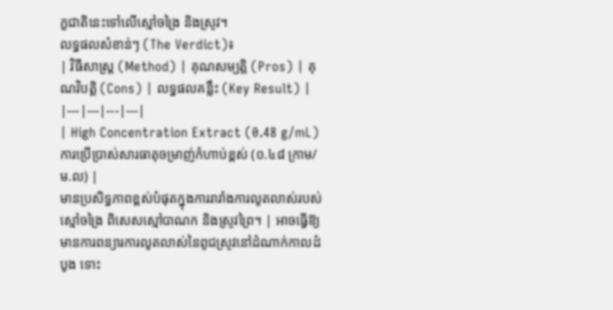ក្ខជាតិនេះទៅលើស្មៅចង្រៃ និងស្រូវ។
លទ្ធផលសំខាន់ៗ (The Verdict)៖
| វិធីសាស្ត្រ (Method) | គុណសម្បត្តិ (Pros) | គុណវិបត្តិ (Cons) | លទ្ធផលគន្លឹះ (Key Result) |
|---|---|---|---|
| High Concentration Extract (0.48 g/mL) ការប្រើប្រាស់សារធាតុចម្រាញ់កំហាប់ខ្ពស់ (០.៤៨ ក្រាម/ម.ល) |
មានប្រសិទ្ធភាពខ្ពស់បំផុតក្នុងការរារាំងការលូតលាស់របស់ស្មៅចង្រៃ ពិសេសស្មៅបាណក និងស្រូវព្រៃ។ | អាចធ្វើឱ្យមានការពន្យារការលូតលាស់នៃពូជស្រូវនៅដំណាក់កាលដំបូង ទោះ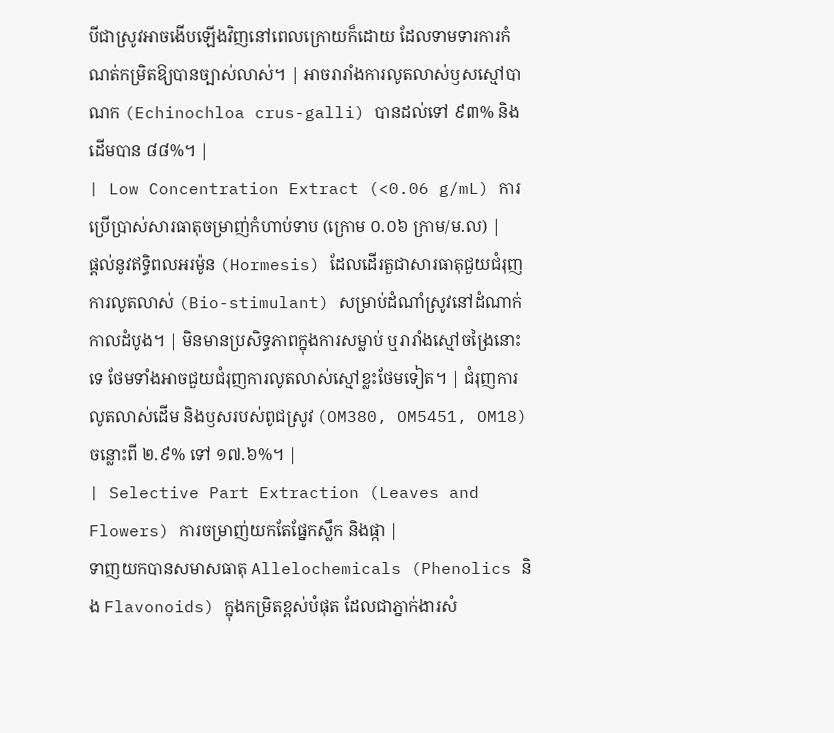បីជាស្រូវអាចងើបឡើងវិញនៅពេលក្រោយក៏ដោយ ដែលទាមទារការកំណត់កម្រិតឱ្យបានច្បាស់លាស់។ | អាចរារាំងការលូតលាស់ឫសស្មៅបាណក (Echinochloa crus-galli) បានដល់ទៅ ៩៣% និងដើមបាន ៨៨%។ |
| Low Concentration Extract (<0.06 g/mL) ការប្រើប្រាស់សារធាតុចម្រាញ់កំហាប់ទាប (ក្រោម ០.០៦ ក្រាម/ម.ល) |
ផ្តល់នូវឥទ្ធិពលអរម៉ូន (Hormesis) ដែលដើរតួជាសារធាតុជួយជំរុញការលូតលាស់ (Bio-stimulant) សម្រាប់ដំណាំស្រូវនៅដំណាក់កាលដំបូង។ | មិនមានប្រសិទ្ធភាពក្នុងការសម្លាប់ ឬរារាំងស្មៅចង្រៃនោះទេ ថែមទាំងអាចជួយជំរុញការលូតលាស់ស្មៅខ្លះថែមទៀត។ | ជំរុញការលូតលាស់ដើម និងឫសរបស់ពូជស្រូវ (OM380, OM5451, OM18) ចន្លោះពី ២.៩% ទៅ ១៧.៦%។ |
| Selective Part Extraction (Leaves and Flowers) ការចម្រាញ់យកតែផ្នែកស្លឹក និងផ្កា |
ទាញយកបានសមាសធាតុ Allelochemicals (Phenolics និង Flavonoids) ក្នុងកម្រិតខ្ពស់បំផុត ដែលជាភ្នាក់ងារសំ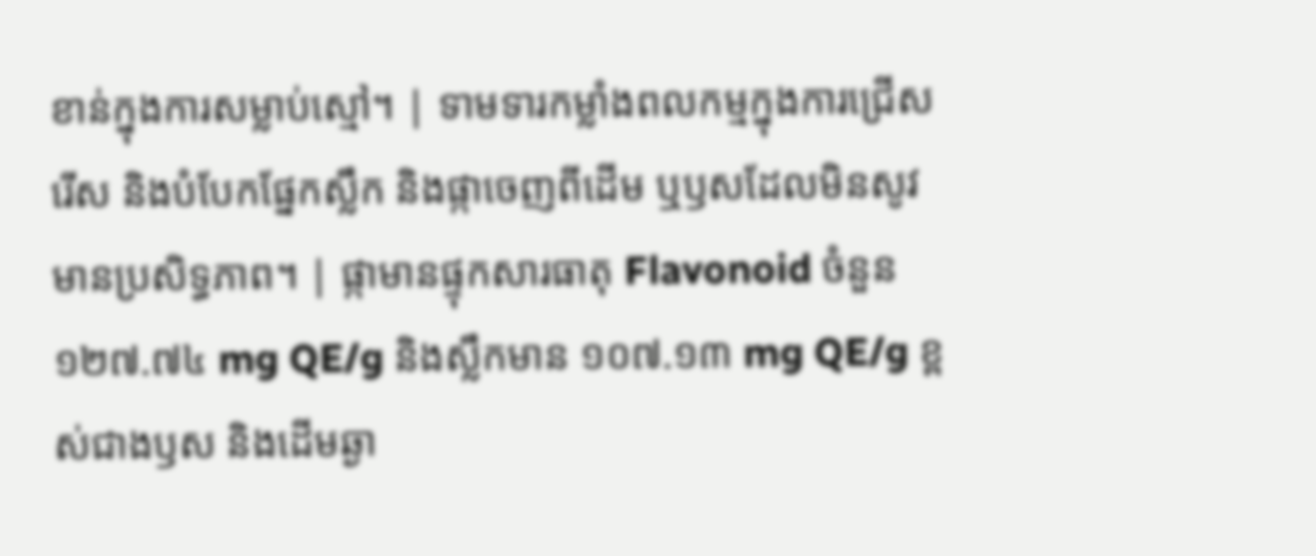ខាន់ក្នុងការសម្លាប់ស្មៅ។ | ទាមទារកម្លាំងពលកម្មក្នុងការជ្រើសរើស និងបំបែកផ្នែកស្លឹក និងផ្កាចេញពីដើម ឬឫសដែលមិនសូវមានប្រសិទ្ធភាព។ | ផ្កាមានផ្ទុកសារធាតុ Flavonoid ចំនួន ១២៧.៧៤ mg QE/g និងស្លឹកមាន ១០៧.១៣ mg QE/g ខ្ពស់ជាងឫស និងដើមឆ្ងា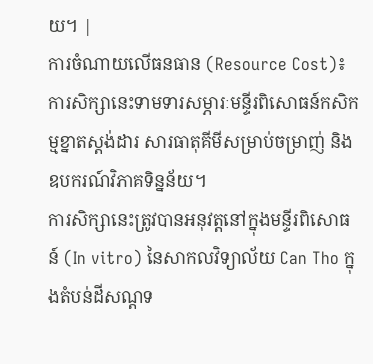យ។ |
ការចំណាយលើធនធាន (Resource Cost)៖ ការសិក្សានេះទាមទារសម្ភារៈមន្ទីរពិសោធន៍កសិកម្មខ្នាតស្តង់ដារ សារធាតុគីមីសម្រាប់ចម្រាញ់ និងឧបករណ៍វិភាគទិន្នន័យ។
ការសិក្សានេះត្រូវបានអនុវត្តនៅក្នុងមន្ទីរពិសោធន៍ (In vitro) នៃសាកលវិទ្យាល័យ Can Tho ក្នុងតំបន់ដីសណ្ដទ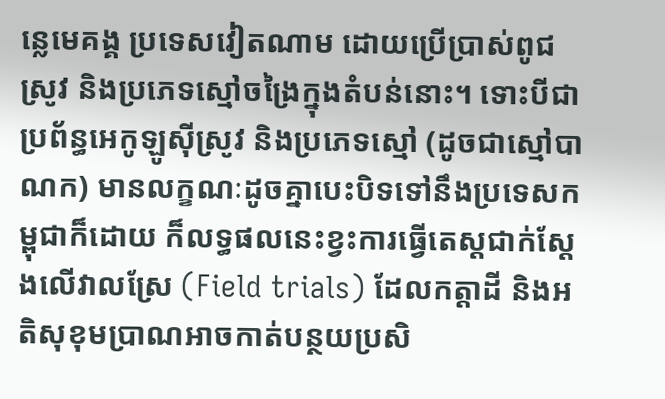ន្លេមេគង្គ ប្រទេសវៀតណាម ដោយប្រើប្រាស់ពូជស្រូវ និងប្រភេទស្មៅចង្រៃក្នុងតំបន់នោះ។ ទោះបីជាប្រព័ន្ធអេកូឡូស៊ីស្រូវ និងប្រភេទស្មៅ (ដូចជាស្មៅបាណក) មានលក្ខណៈដូចគ្នាបេះបិទទៅនឹងប្រទេសកម្ពុជាក៏ដោយ ក៏លទ្ធផលនេះខ្វះការធ្វើតេស្តជាក់ស្តែងលើវាលស្រែ (Field trials) ដែលកត្តាដី និងអតិសុខុមប្រាណអាចកាត់បន្ថយប្រសិ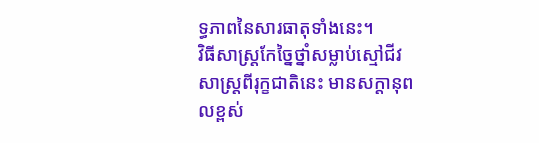ទ្ធភាពនៃសារធាតុទាំងនេះ។
វិធីសាស្រ្តកែច្នៃថ្នាំសម្លាប់ស្មៅជីវសាស្រ្តពីរុក្ខជាតិនេះ មានសក្តានុពលខ្ពស់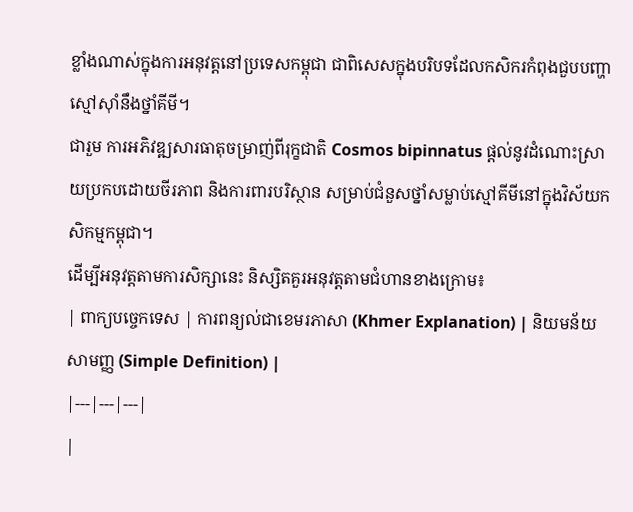ខ្លាំងណាស់ក្នុងការអនុវត្តនៅប្រទេសកម្ពុជា ជាពិសេសក្នុងបរិបទដែលកសិករកំពុងជួបបញ្ហាស្មៅស៊ាំនឹងថ្នាំគីមី។
ជារួម ការអភិវឌ្ឍសារធាតុចម្រាញ់ពីរុក្ខជាតិ Cosmos bipinnatus ផ្តល់នូវដំណោះស្រាយប្រកបដោយចីរភាព និងការពារបរិស្ថាន សម្រាប់ជំនួសថ្នាំសម្លាប់ស្មៅគីមីនៅក្នុងវិស័យកសិកម្មកម្ពុជា។
ដើម្បីអនុវត្តតាមការសិក្សានេះ និស្សិតគួរអនុវត្តតាមជំហានខាងក្រោម៖
| ពាក្យបច្ចេកទេស | ការពន្យល់ជាខេមរភាសា (Khmer Explanation) | និយមន័យសាមញ្ញ (Simple Definition) |
|---|---|---|
|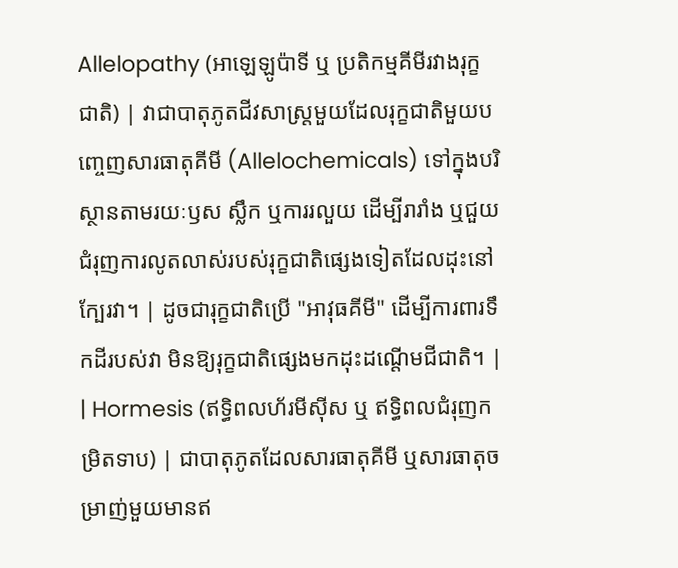Allelopathy (អាឡេឡូប៉ាទី ឬ ប្រតិកម្មគីមីរវាងរុក្ខជាតិ) | វាជាបាតុភូតជីវសាស្រ្តមួយដែលរុក្ខជាតិមួយបញ្ចេញសារធាតុគីមី (Allelochemicals) ទៅក្នុងបរិស្ថានតាមរយៈឫស ស្លឹក ឬការរលួយ ដើម្បីរារាំង ឬជួយជំរុញការលូតលាស់របស់រុក្ខជាតិផ្សេងទៀតដែលដុះនៅក្បែរវា។ | ដូចជារុក្ខជាតិប្រើ "អាវុធគីមី" ដើម្បីការពារទឹកដីរបស់វា មិនឱ្យរុក្ខជាតិផ្សេងមកដុះដណ្តើមជីជាតិ។ |
| Hormesis (ឥទ្ធិពលហ័រមីស៊ីស ឬ ឥទ្ធិពលជំរុញកម្រិតទាប) | ជាបាតុភូតដែលសារធាតុគីមី ឬសារធាតុចម្រាញ់មួយមានឥ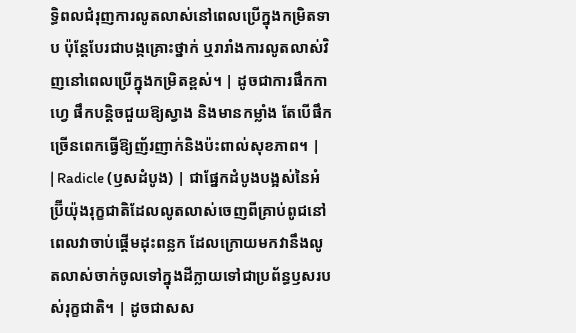ទ្ធិពលជំរុញការលូតលាស់នៅពេលប្រើក្នុងកម្រិតទាប ប៉ុន្តែបែរជាបង្កគ្រោះថ្នាក់ ឬរារាំងការលូតលាស់វិញនៅពេលប្រើក្នុងកម្រិតខ្ពស់។ | ដូចជាការផឹកកាហ្វេ ផឹកបន្តិចជួយឱ្យស្វាង និងមានកម្លាំង តែបើផឹកច្រើនពេកធ្វើឱ្យញ័រញាក់និងប៉ះពាល់សុខភាព។ |
| Radicle (ឫសដំបូង) | ជាផ្នែកដំបូងបង្អស់នៃអំប្រ៊ីយ៉ុងរុក្ខជាតិដែលលូតលាស់ចេញពីគ្រាប់ពូជនៅពេលវាចាប់ផ្តើមដុះពន្លក ដែលក្រោយមកវានឹងលូតលាស់ចាក់ចូលទៅក្នុងដីក្លាយទៅជាប្រព័ន្ធឫសរបស់រុក្ខជាតិ។ | ដូចជាសស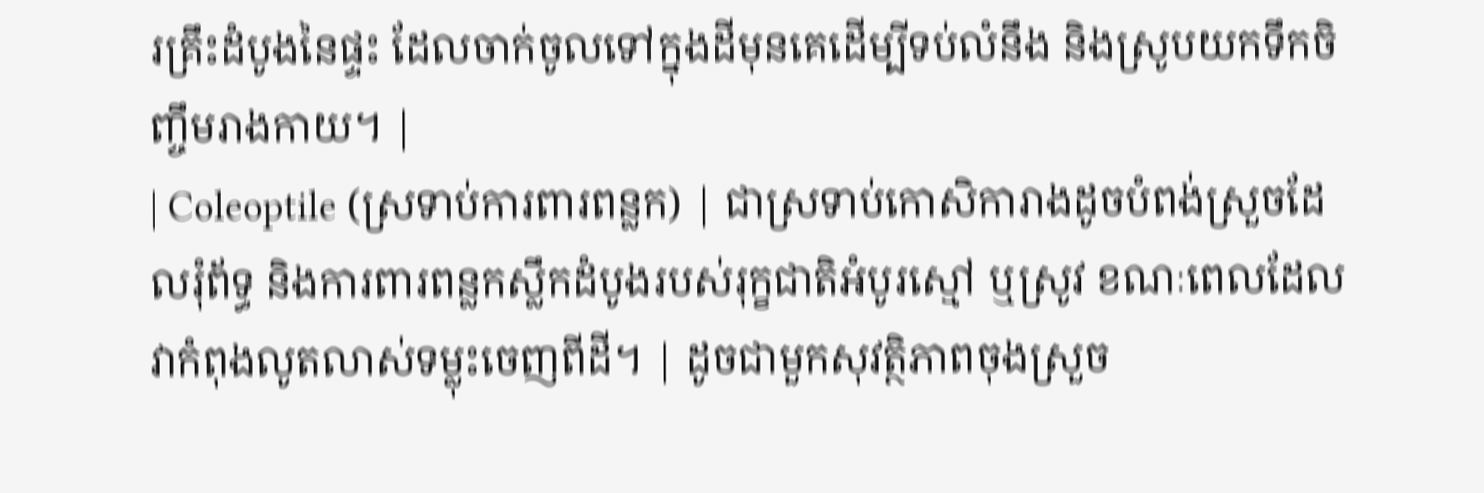រគ្រឹះដំបូងនៃផ្ទះ ដែលចាក់ចូលទៅក្នុងដីមុនគេដើម្បីទប់លំនឹង និងស្រូបយកទឹកចិញ្ចឹមរាងកាយ។ |
| Coleoptile (ស្រទាប់ការពារពន្លក) | ជាស្រទាប់កោសិការាងដូចបំពង់ស្រួចដែលរុំព័ទ្ធ និងការពារពន្លកស្លឹកដំបូងរបស់រុក្ខជាតិអំបូរស្មៅ ឬស្រូវ ខណៈពេលដែលវាកំពុងលូតលាស់ទម្លុះចេញពីដី។ | ដូចជាមួកសុវត្ថិភាពចុងស្រួច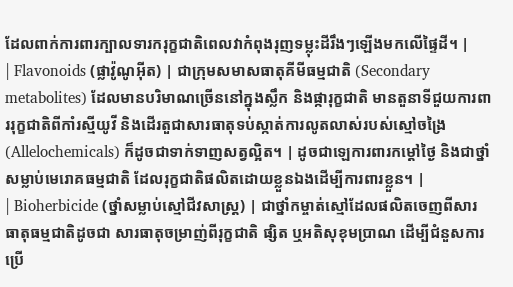ដែលពាក់ការពារក្បាលទារករុក្ខជាតិពេលវាកំពុងរុញទម្លុះដីរឹងៗឡើងមកលើផ្ទៃដី។ |
| Flavonoids (ផ្លាវ៉ូណូអ៊ីត) | ជាក្រុមសមាសធាតុគីមីធម្មជាតិ (Secondary metabolites) ដែលមានបរិមាណច្រើននៅក្នុងស្លឹក និងផ្ការុក្ខជាតិ មានតួនាទីជួយការពាររុក្ខជាតិពីកាំរស្មីយូវី និងដើរតួជាសារធាតុទប់ស្កាត់ការលូតលាស់របស់ស្មៅចង្រៃ (Allelochemicals) ក៏ដូចជាទាក់ទាញសត្វល្អិត។ | ដូចជាឡេការពារកម្តៅថ្ងៃ និងជាថ្នាំសម្លាប់មេរោគធម្មជាតិ ដែលរុក្ខជាតិផលិតដោយខ្លួនឯងដើម្បីការពារខ្លួន។ |
| Bioherbicide (ថ្នាំសម្លាប់ស្មៅជីវសាស្រ្ត) | ជាថ្នាំកម្ចាត់ស្មៅដែលផលិតចេញពីសារធាតុធម្មជាតិដូចជា សារធាតុចម្រាញ់ពីរុក្ខជាតិ ផ្សិត ឬអតិសុខុមប្រាណ ដើម្បីជំនួសការប្រើ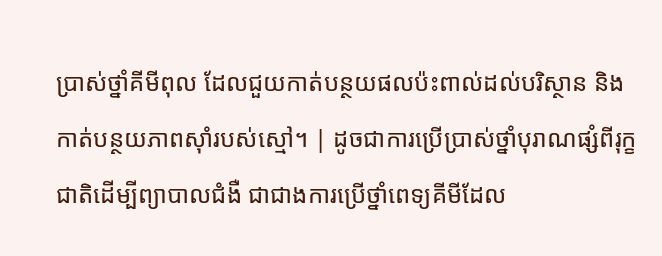ប្រាស់ថ្នាំគីមីពុល ដែលជួយកាត់បន្ថយផលប៉ះពាល់ដល់បរិស្ថាន និងកាត់បន្ថយភាពស៊ាំរបស់ស្មៅ។ | ដូចជាការប្រើប្រាស់ថ្នាំបុរាណផ្សំពីរុក្ខជាតិដើម្បីព្យាបាលជំងឺ ជាជាងការប្រើថ្នាំពេទ្យគីមីដែល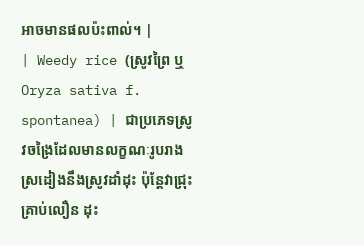អាចមានផលប៉ះពាល់។ |
| Weedy rice (ស្រូវព្រៃ ឬ Oryza sativa f. spontanea) | ជាប្រភេទស្រូវចង្រៃដែលមានលក្ខណៈរូបរាងស្រដៀងនឹងស្រូវដាំដុះ ប៉ុន្តែវាជ្រុះគ្រាប់លឿន ដុះ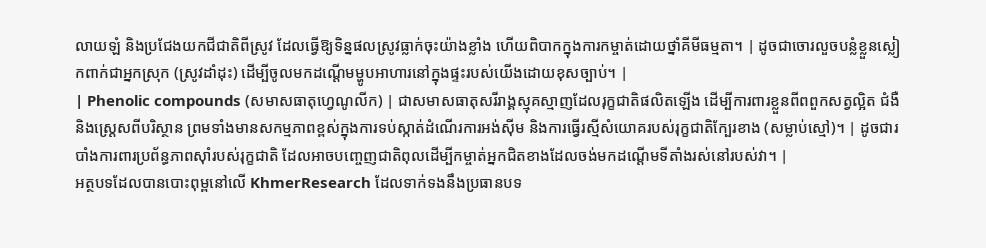លាយឡំ និងប្រជែងយកជីជាតិពីស្រូវ ដែលធ្វើឱ្យទិន្នផលស្រូវធ្លាក់ចុះយ៉ាងខ្លាំង ហើយពិបាកក្នុងការកម្ចាត់ដោយថ្នាំគីមីធម្មតា។ | ដូចជាចោរលួចបន្លំខ្លួនស្លៀកពាក់ជាអ្នកស្រុក (ស្រូវដាំដុះ) ដើម្បីចូលមកដណ្តើមម្ហូបអាហារនៅក្នុងផ្ទះរបស់យើងដោយខុសច្បាប់។ |
| Phenolic compounds (សមាសធាតុហ្វេណូលីក) | ជាសមាសធាតុសរីរាង្គស្មុគស្មាញដែលរុក្ខជាតិផលិតឡើង ដើម្បីការពារខ្លួនពីពពួកសត្វល្អិត ជំងឺ និងស្ត្រេសពីបរិស្ថាន ព្រមទាំងមានសកម្មភាពខ្ពស់ក្នុងការទប់ស្កាត់ដំណើរការអង់ស៊ីម និងការធ្វើរស្មីសំយោគរបស់រុក្ខជាតិក្បែរខាង (សម្លាប់ស្មៅ)។ | ដូចជារបាំងការពារប្រព័ន្ធភាពស៊ាំរបស់រុក្ខជាតិ ដែលអាចបញ្ចេញជាតិពុលដើម្បីកម្ចាត់អ្នកជិតខាងដែលចង់មកដណ្តើមទីតាំងរស់នៅរបស់វា។ |
អត្ថបទដែលបានបោះពុម្ពនៅលើ KhmerResearch ដែលទាក់ទងនឹងប្រធានបទ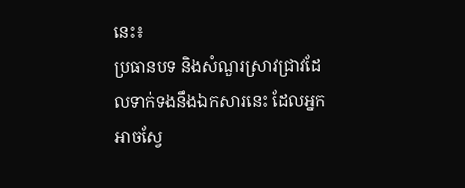នេះ៖
ប្រធានបទ និងសំណួរស្រាវជ្រាវដែលទាក់ទងនឹងឯកសារនេះ ដែលអ្នកអាចស្វែ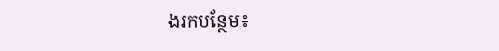ងរកបន្ថែម៖